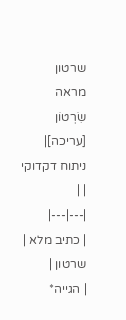שרטון
מראה
שִׂרְטוֹן
[עריכה]| ניתוח דקדוקי | |
|---|---|
| כתיב מלא | שרטון |
| הגייה*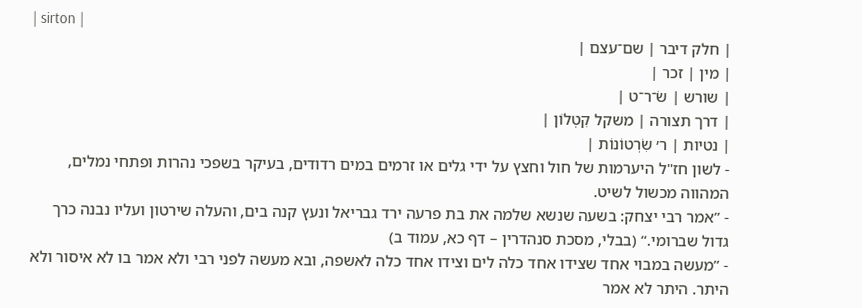| sirton |
| חלק דיבר | שם־עצם |
| מין | זכר |
| שורש | שׂ־ר־ט |
| דרך תצורה | משקל קִטְלוֹן |
| נטיות | ר׳ שִׂרְטוֹנוֹת |
- לשון חז"ל היערמות של חול וחצץ על ידי גלים או זרמים במים רדודים, בעיקר בשפכי נהרות ופתחי נמלים, המהווה מכשול לשיט.
- ”אמר רבי יצחק: בשעה שנשא שלמה את בת פרעה ירד גבריאל ונעץ קנה בים, והעלה שירטון ועליו נבנה כרך גדול שברומי.“ (בבלי, מסכת סנהדרין – דף כא, עמוד ב)
- ”מעשה במבוי אחד שצידו אחד כלה לים וצידו אחד כלה לאשפה, ובא מעשה לפני רבי ולא אמר בו לא איסור ולא היתר. היתר לא אמר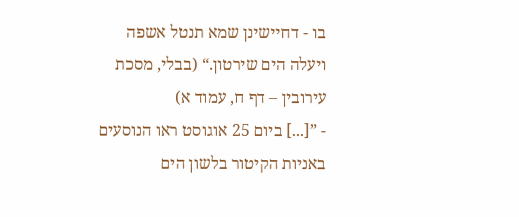בו - דחיישינן שמא תנטל אשפה ויעלה הים שירטון.“ (בבלי, מסכת עירובין – דף ח, עמוד א)
- ”[...] ביום 25 אוגוסט ראו הנוסעים באניות הקיטור בלשון הים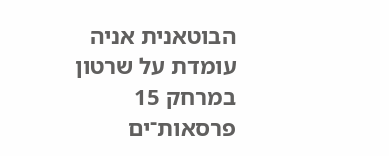הבוטאנית אניה עומדת על שרטון במרחק 15 פרסאות־ים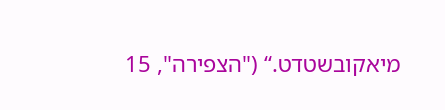מיאקובשטדט.“ ("הצפירה", 15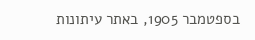בספטמבר 1905, באתר עיתונות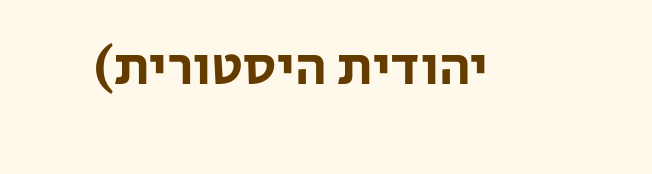יהודית היסטורית)